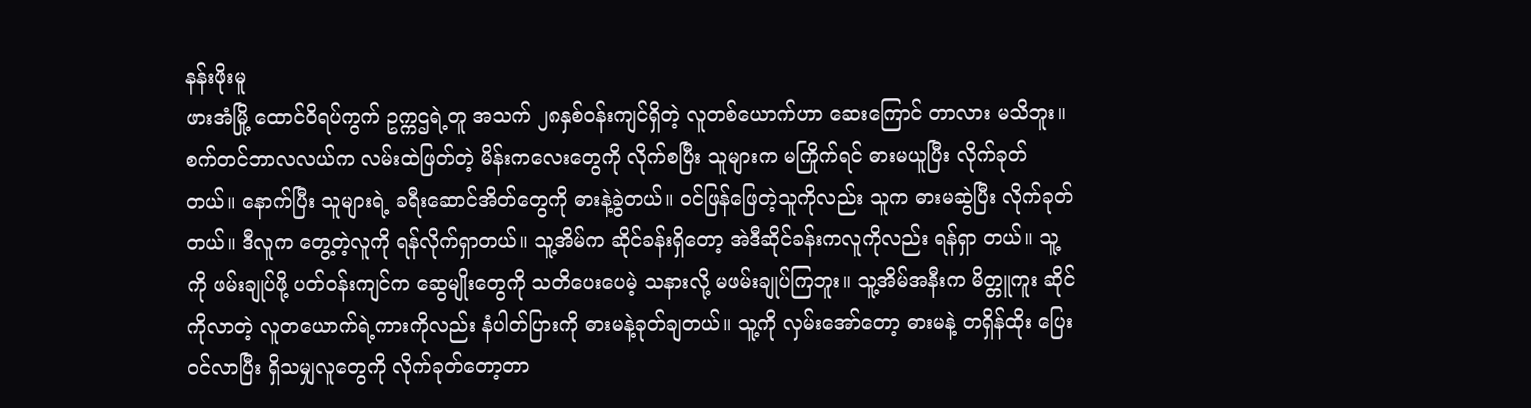နန်းဖိုးမူ
ဖားအံမြို့ ထောင်ဝိရပ်ကွက် ဥက္ကဌရဲ့တူ အသက် ၂၈နှစ်ဝန်းကျင်ရှိတဲ့ လူတစ်ယောက်ဟာ ဆေးကြောင် တာလား မသိဘူး။ စက်တင်ဘာလလယ်က လမ်းထဲဖြတ်တဲ့ မိန်းကလေးတွေကို လိုက်စပြီး သူများက မကြိုက်ရင် ဓားမယူပြီး လိုက်ခုတ်တယ်။ နောက်ပြီး သူများရဲ့ ခရီးဆောင်အိတ်တွေကို ဓားနဲ့ခွဲတယ်။ ဝင်ဖြန်ဖြေတဲ့သူကိုလည်း သူက ဓားမဆွဲပြီး လိုက်ခုတ်တယ်။ ဒီလူက တွေ့တဲ့လူကို ရန်လိုက်ရှာတယ်။ သူ့အိမ်က ဆိုင်ခန်းရှိတော့ အဲဒီဆိုင်ခန်းကလူကိုလည်း ရန်ရှာ တယ်။ သူ့ကို ဖမ်းချုပ်ဖို့ ပတ်ဝန်းကျင်က ဆွေမျိုးတွေကို သတိပေးပေမဲ့ သနားလို့ မဖမ်းချုပ်ကြဘူး။ သူ့အိမ်အနီးက မိတ္တူကူး ဆိုင်ကိုလာတဲ့ လူတယောက်ရဲ့ကားကိုလည်း နံပါတ်ပြားကို ဓားမနဲ့ခုတ်ချတယ်။ သူ့ကို လှမ်းအော်တော့ ဓားမနဲ့ တရှိန်ထိုး ပြေးဝင်လာပြီး ရှိသမျှလူတွေကို လိုက်ခုတ်တော့တာ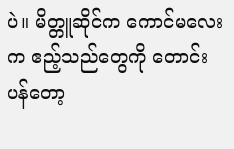ပဲ။ မိတ္တူဆိုင်က ကောင်မလေးက ဧည့်သည်တွေကို တောင်းပန်တော့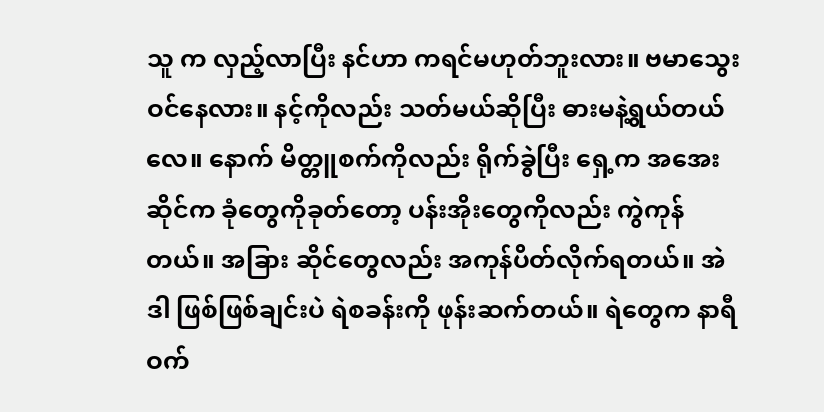သူ က လှည့်လာပြီး နင်ဟာ ကရင်မဟုတ်ဘူးလား။ ဗမာသွေးဝင်နေလား။ နင့်ကိုလည်း သတ်မယ်ဆိုပြီး ဓားမနဲ့ရွယ်တယ်လေ။ နောက် မိတ္တူစက်ကိုလည်း ရိုက်ခွဲပြီး ရှေ့က အအေးဆိုင်က ခုံတွေကိုခုတ်တော့ ပန်းအိုးတွေကိုလည်း ကွဲကုန်တယ်။ အခြား ဆိုင်တွေလည်း အကုန်ပိတ်လိုက်ရတယ်။ အဲဒါ ဖြစ်ဖြစ်ချင်းပဲ ရဲစခန်းကို ဖုန်းဆက်တယ်။ ရဲတွေက နာရီဝက်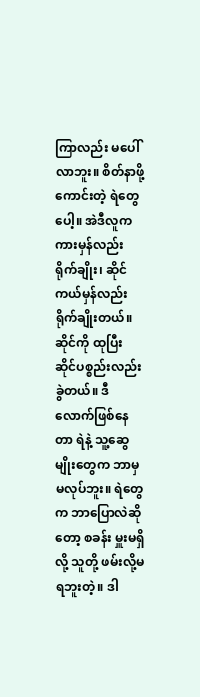ကြာလည်း မပေါ် လာဘူး။ စိတ်နာဖို့ကောင်းတဲ့ ရဲတွေပေါ့။ အဲဒီလူက ကားမှန်လည်း ရိုက်ချိုး၊ ဆိုင်ကယ်မှန်လည်း ရိုက်ချိုးတယ်။ ဆိုင်ကို ထုပြီး ဆိုင်ပစ္စည်းလည်း ခွဲတယ်။ ဒီလောက်ဖြစ်နေတာ ရဲနဲ့ သူ့ဆွေမျိုးတွေက ဘာမှမလုပ်ဘူး။ ရဲတွေက ဘာပြောလဲဆိုတော့ စခန်း မှူးမရှိလို့ သူတို့ ဖမ်းလို့မရဘူးတဲ့။ ဒါ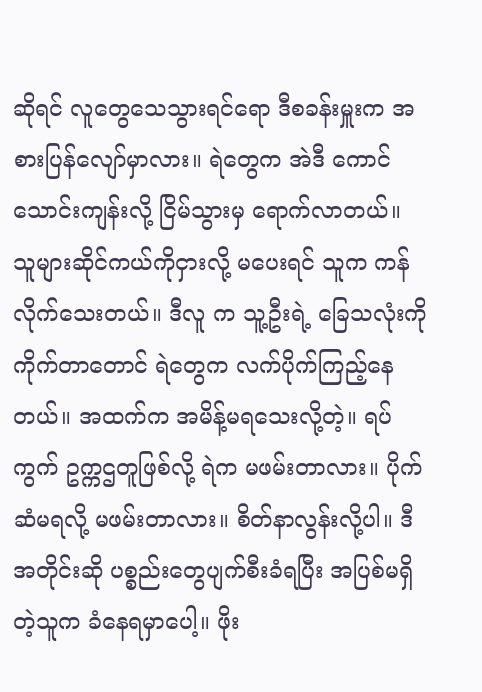ဆိုရင် လူတွေသေသွားရင်ရော ဒီစခန်းမှူးက အစားပြန်လျော်မှာလား။ ရဲတွေက အဲဒီ ကောင်သောင်းကျန်းလို့ ငြိမ်သွားမှ ရောက်လာတယ်။ သူများဆိုင်ကယ်ကိုငှားလို့ မပေးရင် သူက ကန်လိုက်သေးတယ်။ ဒီလူ က သူ့ဦးရဲ့ ခြေသလုံးကို ကိုက်တာတောင် ရဲတွေက လက်ပိုက်ကြည့်နေတယ်။ အထက်က အမိန့်မရသေးလို့တဲ့။ ရပ်ကွက် ဥက္ကဌတူဖြစ်လို့ ရဲက မဖမ်းတာလား။ ပိုက်ဆံမရလို့ မဖမ်းတာလား။ စိတ်နာလွန်းလို့ပါ။ ဒီအတိုင်းဆို ပစ္စည်းတွေပျက်စီးခံရပြီး အပြစ်မရှိတဲ့သူက ခံနေရမှာပေါ့။ ဖိုး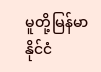မူတို့မြန်မာနိုင်ငံ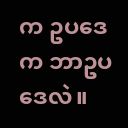က ဥပဒေက ဘာဥပဒေလဲ။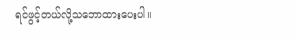ရင်ဖွင့်တယ်လို့သဘောထားပေးပါ။